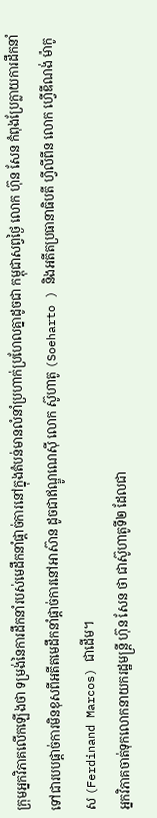ក្រុមអ្នកវិភាគលើកឡើងថា ទម្រង់នៃការដឹកនាំរបស់មេដឹកនាំផ្ដាច់ការនៅក្នុងតំបន់មានលំនាំប្រហាក់ប្រហែលគ្នាដូចជា កម្ពុជាសព្វថ្ងៃ លោក ហ៊ុន សែន កំពុងប្រែក្លាយការដឹកនាំទៅជារបបផ្ដាច់ការមិនខុសពីអតីតមេដឹកនាំផ្ដាច់ការនៅអាស៊ាន ដូចជាឥណ្ឌូណេស៊ី លោក ស៊ូហាតូ (Soeharto ) និងអតីតប្រធានាធិបតី ហ្វីលីពីន លោក ហ្វើឌីណង់ ម៉ាកូស (Ferdinand Marcos) ជាដើម។
អ្នកវិភាគចាត់ទុកលោកនាយករដ្ឋមន្ត្រី ហ៊ុន សែន ថា ជាស៊ូហាតូទី២ ដែលជា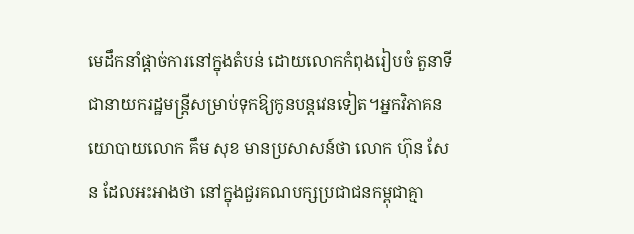មេដឹកនាំផ្ដាច់ការនៅក្នុងតំបន់ ដោយលោកកំពុងរៀបចំ តួនាទីជានាយករដ្ឋមន្ត្រីសម្រាប់ទុកឱ្យកូនបន្តវេនទៀត។អ្នកវិភាគនយោបាយលោក គឹម សុខ មានប្រសាសន៍ថា លោក ហ៊ុន សែន ដែលអះអាងថា នៅក្នុងជួរគណបក្សប្រជាជនកម្ពុជាគ្មា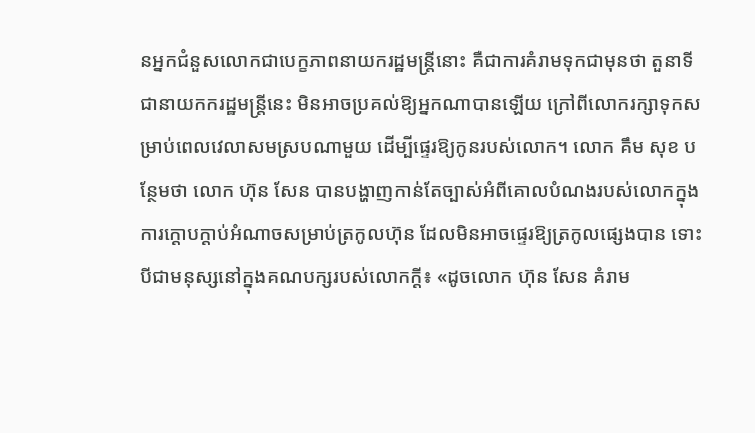នអ្នកជំនួសលោកជាបេក្ខភាពនាយករដ្ឋមន្ត្រីនោះ គឺជាការគំរាមទុកជាមុនថា តួនាទីជានាយកករដ្ឋមន្ត្រីនេះ មិនអាចប្រគល់ឱ្យអ្នកណាបានឡើយ ក្រៅពីលោករក្សាទុកសម្រាប់ពេលវេលាសមស្របណាមួយ ដើម្បីផ្ទេរឱ្យកូនរបស់លោក។ លោក គឹម សុខ បន្ថែមថា លោក ហ៊ុន សែន បានបង្ហាញកាន់តែច្បាស់អំពីគោលបំណងរបស់លោកក្នុងការក្ដោបក្ដាប់អំណាចសម្រាប់ត្រកូលហ៊ុន ដែលមិនអាចផ្ទេរឱ្យត្រកូលផ្សេងបាន ទោះបីជាមនុស្សនៅក្នុងគណបក្សរបស់លោកក្ដី៖ «ដូចលោក ហ៊ុន សែន គំរាម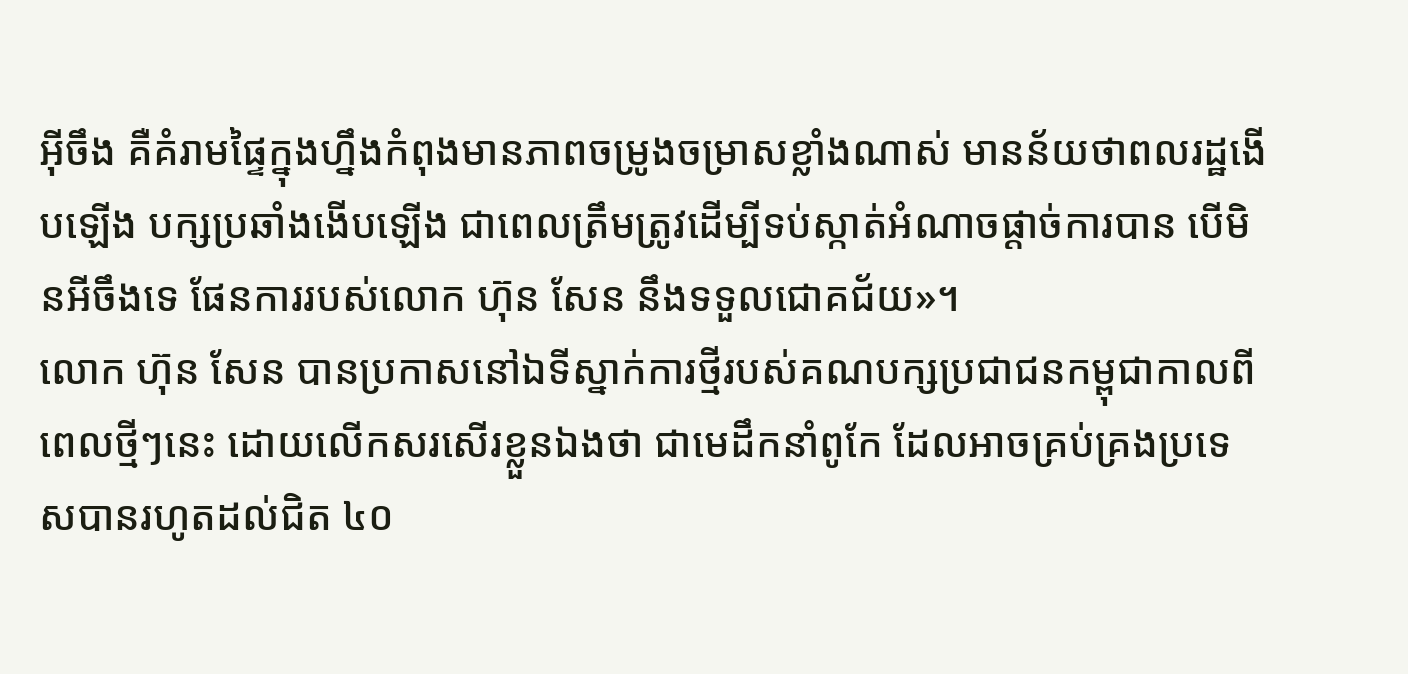អ៊ីចឹង គឺគំរាមផ្ទៃក្នុងហ្នឹងកំពុងមានភាពចម្រូងចម្រាសខ្លាំងណាស់ មានន័យថាពលរដ្ឋងើបឡើង បក្សប្រឆាំងងើបឡើង ជាពេលត្រឹមត្រូវដើម្បីទប់ស្កាត់អំណាចផ្ដាច់ការបាន បើមិនអីចឹងទេ ផែនការរបស់លោក ហ៊ុន សែន នឹងទទួលជោគជ័យ»។
លោក ហ៊ុន សែន បានប្រកាសនៅឯទីស្នាក់ការថ្មីរបស់គណបក្សប្រជាជនកម្ពុជាកាលពីពេលថ្មីៗនេះ ដោយលើកសរសើរខ្លួនឯងថា ជាមេដឹកនាំពូកែ ដែលអាចគ្រប់គ្រងប្រទេសបានរហូតដល់ជិត ៤០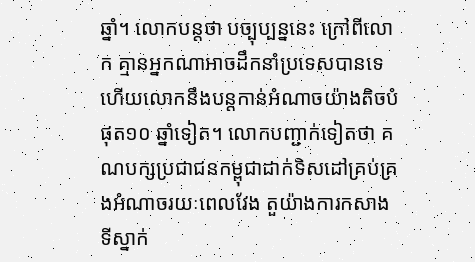ឆ្នាំ។ លោកបន្តថា បច្បុប្បន្ននេះ ក្រៅពីលោក គ្មានអ្នកណាអាចដឹកនាំប្រទេសបានទេ ហើយលោកនឹងបន្តកាន់អំណាចយ៉ាងតិចបំផុត១០ ឆ្នាំទៀត។ លោកបញ្ជាក់ទៀតថា គណបក្សប្រជាជនកម្ពុជាដាក់ទិសដៅគ្រប់គ្រងអំណាចរយៈពេលវែង តួយ៉ាងការកសាងទីស្នាក់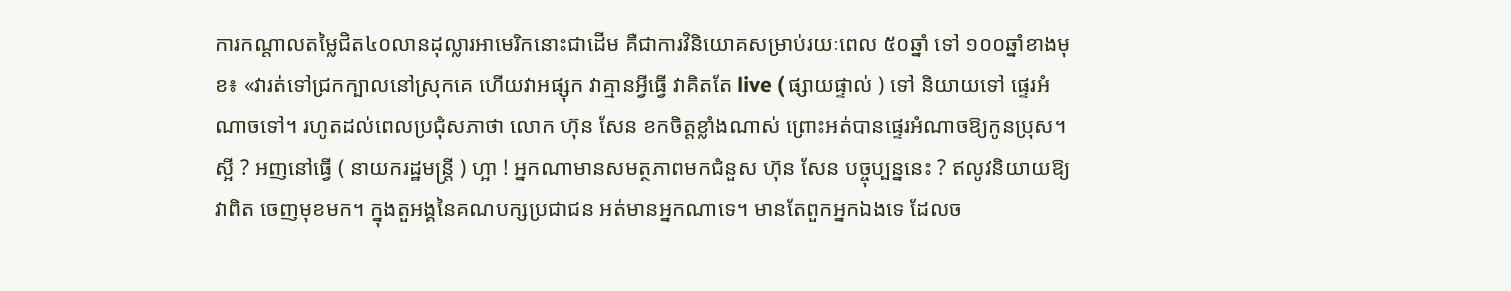ការកណ្ដាលតម្លៃជិត៤០លានដុល្លារអាមេរិកនោះជាដើម គឺជាការវិនិយោគសម្រាប់រយៈពេល ៥០ឆ្នាំ ទៅ ១០០ឆ្នាំខាងមុខ៖ «វារត់ទៅជ្រកក្បាលនៅស្រុកគេ ហើយវាអផ្សុក វាគ្មានអ្វីធ្វើ វាគិតតែ live ( ផ្សាយផ្ទាល់ ) ទៅ និយាយទៅ ផ្ទេរអំណាចទៅ។ រហូតដល់ពេលប្រជុំសភាថា លោក ហ៊ុន សែន ខកចិត្តខ្លាំងណាស់ ព្រោះអត់បានផ្ទេរអំណាចឱ្យកូនប្រុស។ ស្អី ? អញនៅធ្វើ ( នាយករដ្ឋមន្ត្រី ) ហ្អា ! អ្នកណាមានសមត្ថភាពមកជំនួស ហ៊ុន សែន បច្ចុប្បន្ននេះ ? ឥលូវនិយាយឱ្យវាពិត ចេញមុខមក។ ក្នុងតួអង្គនៃគណបក្សប្រជាជន អត់មានអ្នកណាទេ។ មានតែពួកអ្នកឯងទេ ដែលច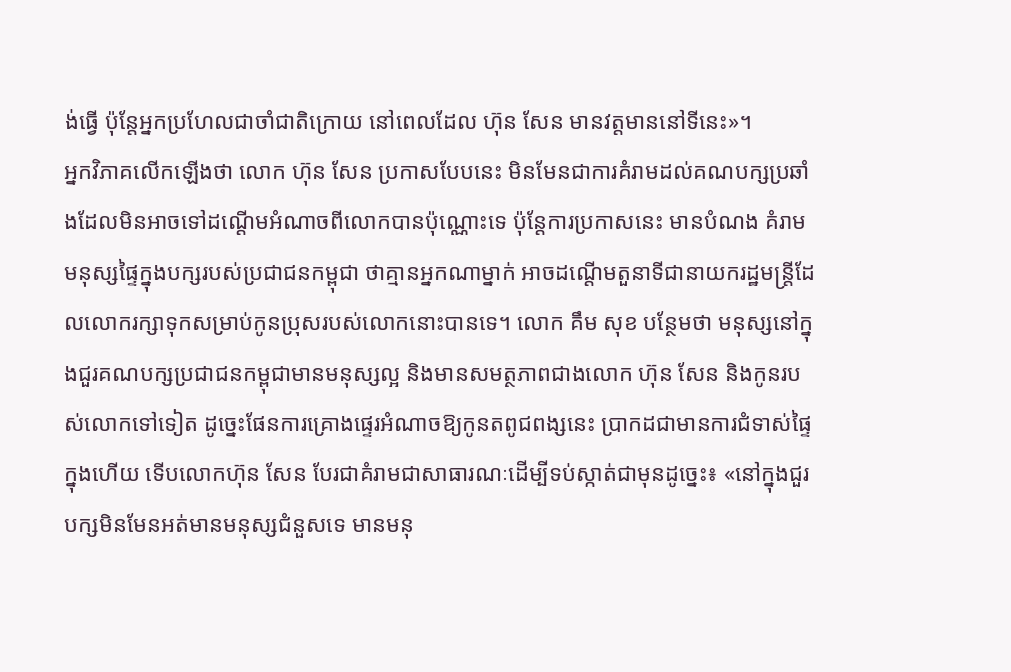ង់ធ្វើ ប៉ុន្តែអ្នកប្រហែលជាចាំជាតិក្រោយ នៅពេលដែល ហ៊ុន សែន មានវត្តមាននៅទីនេះ»។
អ្នកវិភាគលើកឡើងថា លោក ហ៊ុន សែន ប្រកាសបែបនេះ មិនមែនជាការគំរាមដល់គណបក្សប្រឆាំងដែលមិនអាចទៅដណ្ដើមអំណាចពីលោកបានប៉ុណ្ណោះទេ ប៉ុន្តែការប្រកាសនេះ មានបំណង គំរាមមនុស្សផ្ទៃក្នុងបក្សរបស់ប្រជាជនកម្ពុជា ថាគ្មានអ្នកណាម្នាក់ អាចដណ្ដើមតួនាទីជានាយករដ្ឋមន្ត្រីដែលលោករក្សាទុកសម្រាប់កូនប្រុសរបស់លោកនោះបានទេ។ លោក គឹម សុខ បន្ថែមថា មនុស្សនៅក្នុងជួរគណបក្សប្រជាជនកម្ពុជាមានមនុស្សល្អ និងមានសមត្ថភាពជាងលោក ហ៊ុន សែន និងកូនរបស់លោកទៅទៀត ដូច្នេះផែនការគ្រោងផ្ទេរអំណាចឱ្យកូនតពូជពង្សនេះ ប្រាកដជាមានការជំទាស់ផ្ទៃក្នុងហើយ ទើបលោកហ៊ុន សែន បែរជាគំរាមជាសាធារណៈដើម្បីទប់ស្កាត់ជាមុនដូច្នេះ៖ «នៅក្នុងជួរបក្សមិនមែនអត់មានមនុស្សជំនួសទេ មានមនុ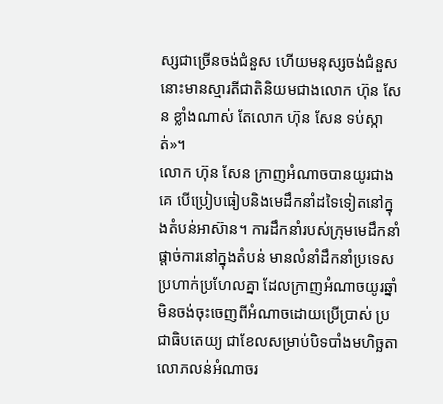ស្សជាច្រើនចង់ជំនួស ហើយមនុស្សចង់ជំនួសនោះមានស្មារតីជាតិនិយមជាងលោក ហ៊ុន សែន ខ្លាំងណាស់ តែលោក ហ៊ុន សែន ទប់ស្កាត់»។
លោក ហ៊ុន សែន ក្រាញអំណាចបានយូរជាងគេ បើប្រៀបធៀបនិងមេដឹកនាំដទៃទៀតនៅក្នុងតំបន់អាស៊ាន។ ការដឹកនាំរបស់ក្រុមមេដឹកនាំផ្ដាច់ការនៅក្នុងតំបន់ មានលំនាំដឹកនាំប្រទេស ប្រហាក់ប្រហែលគ្នា ដែលក្រាញអំណាចយូរឆ្នាំមិនចង់ចុះចេញពីអំណាចដោយប្រើប្រាស់ ប្រជាធិបតេយ្យ ជាខែលសម្រាប់បិទបាំងមហិច្ឆតាលោភលន់អំណាចរ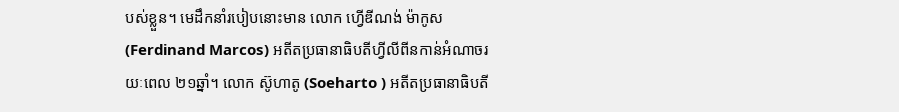បស់ខ្លួន។ មេដឹកនាំរបៀបនោះមាន លោក ហ្វើឌីណង់ ម៉ាកូស (Ferdinand Marcos) អតីតប្រធានាធិបតីហ្វីលីពីនកាន់អំណាចរយៈពេល ២១ឆ្នាំ។ លោក ស៊ូហាតូ (Soeharto ) អតីតប្រធានាធិបតី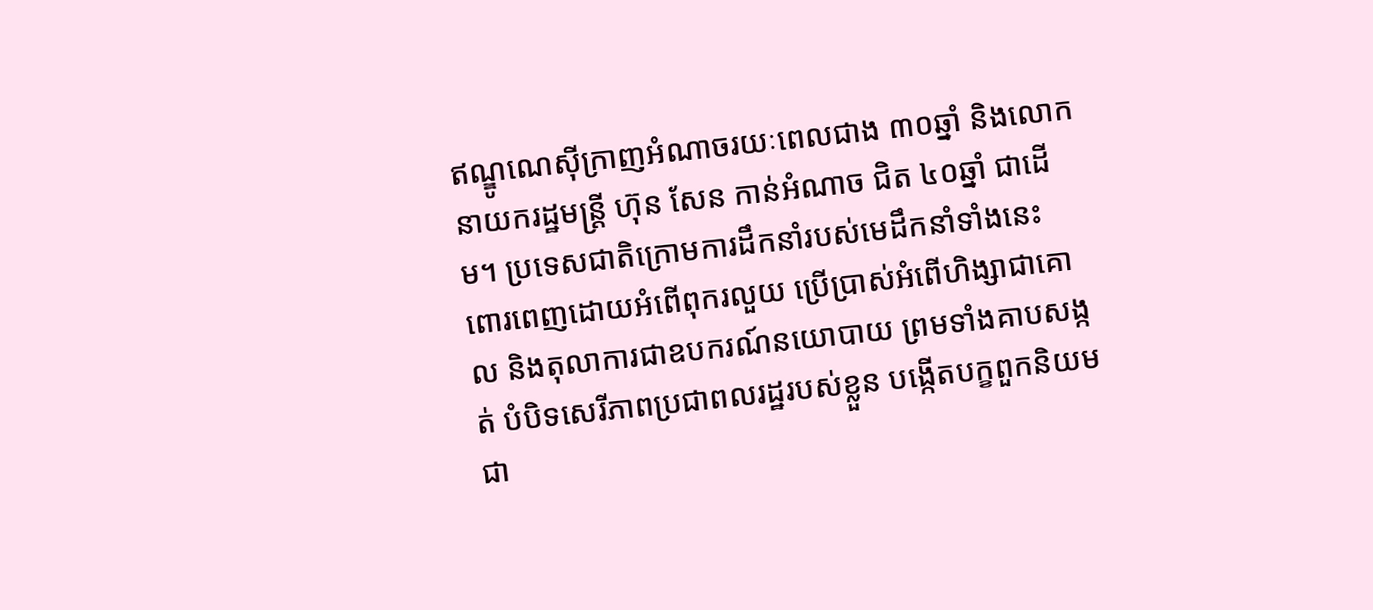ឥណ្ឌូណេស៊ីក្រាញអំណាចរយៈពេលជាង ៣០ឆ្នាំ និងលោកនាយករដ្ឋមន្ត្រី ហ៊ុន សែន កាន់អំណាច ជិត ៤០ឆ្នាំ ជាដើម។ ប្រទេសជាតិក្រោមការដឹកនាំរបស់មេដឹកនាំទាំងនេះ ពោរពេញដោយអំពើពុករលួយ ប្រើប្រាស់អំពើហិង្សាជាគោល និងតុលាការជាឧបករណ៍នយោបាយ ព្រមទាំងគាបសង្កត់ បំបិទសេរីភាពប្រជាពលរដ្ឋរបស់ខ្លួន បង្កើតបក្ខពួកនិយមជា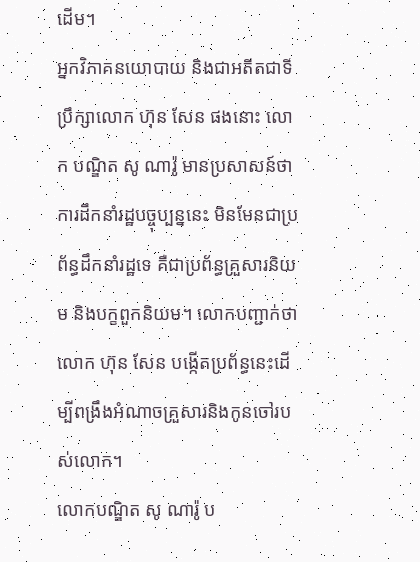ដើម។
អ្នកវិភាគនយោបាយ និងជាអតីតជាទីប្រឹក្សាលោក ហ៊ុន សែន ផងនោះ លោក បណ្ឌិត សូ ណារ៉ូ មានប្រសាសន៍ថា ការដឹកនាំរដ្ឋបច្ចុប្បន្ននេះ មិនមែនជាប្រព័ន្ធដឹកនាំរដ្ឋទេ គឺជាប្រព័ន្ធគ្រួសារនិយម និងបក្ខពួកនិយម។ លោកបញ្ជាក់ថា លោក ហ៊ុន សែន បង្កើតប្រព័ន្ធនេះដើម្បីពង្រឹងអំណាចគ្រួសារនិងកូនចៅរបស់លោក។
លោកបណ្ឌិត សូ ណារ៉ូ ប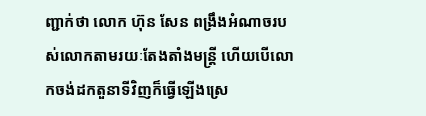ញ្ជាក់ថា លោក ហ៊ុន សែន ពង្រឹងអំណាចរបស់លោកតាមរយៈតែងតាំងមន្ត្រី ហើយបើលោកចង់ដកតួនាទីវិញក៏ធ្វើឡើងស្រេ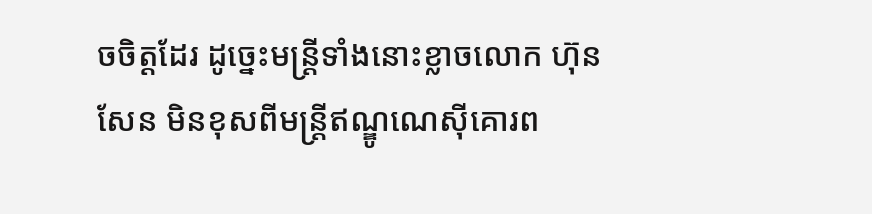ចចិត្តដែរ ដូច្នេះមន្ត្រីទាំងនោះខ្លាចលោក ហ៊ុន សែន មិនខុសពីមន្ត្រីឥណ្ឌូណេស៊ីគោរព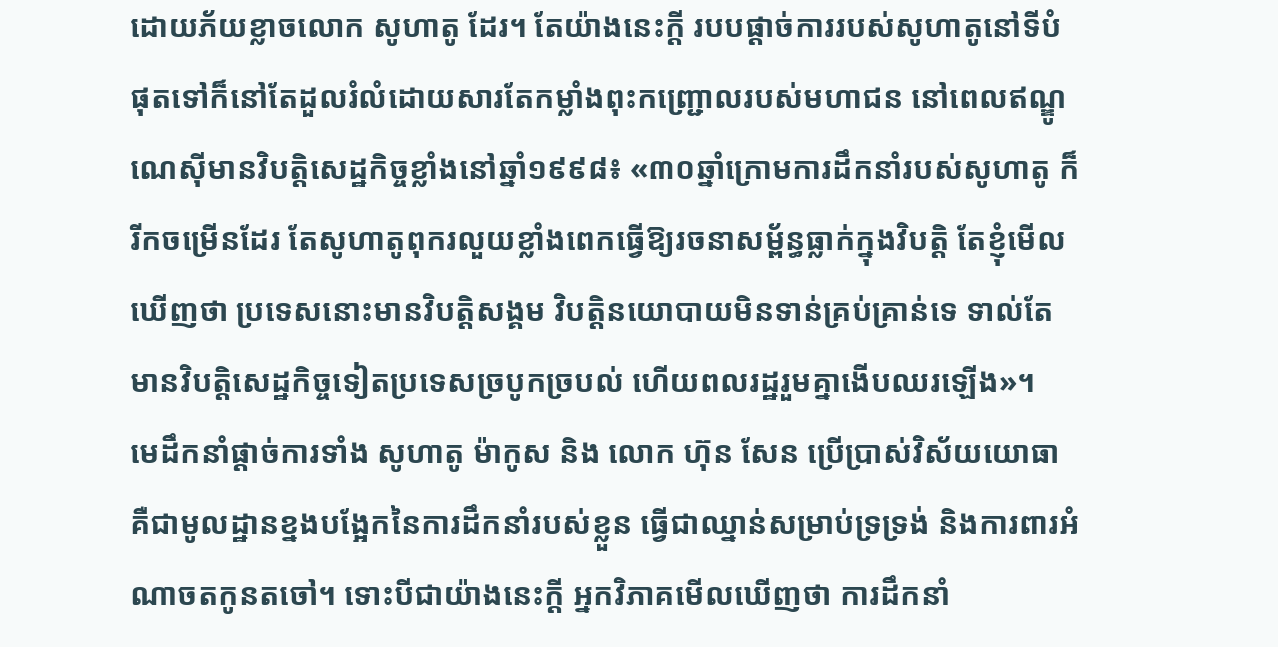ដោយភ័យខ្លាចលោក សូហាតូ ដែរ។ តែយ៉ាងនេះក្ដី របបផ្ដាច់ការរបស់សូហាតូនៅទីបំផុតទៅក៏នៅតែដួលរំលំដោយសារតែកម្លាំងពុះកញ្ជ្រោលរបស់មហាជន នៅពេលឥណ្ឌូណេស៊ីមានវិបត្តិសេដ្ឋកិច្ចខ្លាំងនៅឆ្នាំ១៩៩៨៖ «៣០ឆ្នាំក្រោមការដឹកនាំរបស់សូហាតូ ក៏រីកចម្រើនដែរ តែសូហាតូពុករលួយខ្លាំងពេកធ្វើឱ្យរចនាសម្ព័ន្ធធ្លាក់ក្នុងវិបត្តិ តែខ្ញុំមើលឃើញថា ប្រទេសនោះមានវិបត្តិសង្គម វិបត្តិនយោបាយមិនទាន់គ្រប់គ្រាន់ទេ ទាល់តែមានវិបត្តិសេដ្ឋកិច្ចទៀតប្រទេសច្របូកច្របល់ ហើយពលរដ្ឋរួមគ្នាងើបឈរឡើង»។
មេដឹកនាំផ្ដាច់ការទាំង សូហាតូ ម៉ាកូស និង លោក ហ៊ុន សែន ប្រើប្រាស់វិស័យយោធា គឺជាមូលដ្ឋានខ្នងបង្អែកនៃការដឹកនាំរបស់ខ្លួន ធ្វើជាឈ្នាន់សម្រាប់ទ្រទ្រង់ និងការពារអំណាចតកូនតចៅ។ ទោះបីជាយ៉ាងនេះក្ដី អ្នកវិភាគមើលឃើញថា ការដឹកនាំ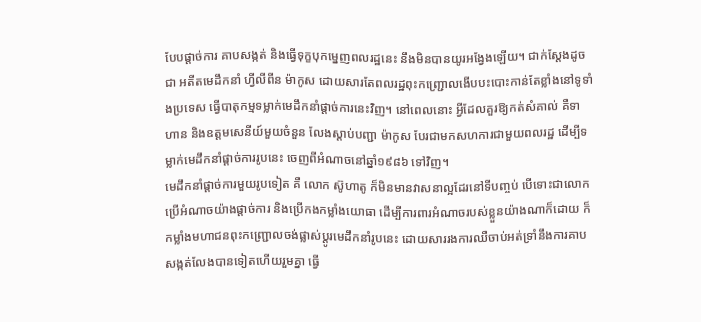បែបផ្ដាច់ការ គាបសង្កត់ និងធ្វើទុក្ខបុកម្នេញពលរដ្ឋនេះ នឹងមិនបានយូរអង្វែងឡើយ។ ជាក់ស្ដែងដូចជា អតីតមេដឹកនាំ ហ្វីលីពីន ម៉ាកូស ដោយសារតែពលរដ្ឋពុះកញ្ជ្រោលងើបបះបោះកាន់តែខ្លាំងនៅទូទាំងប្រទេស ធ្វើបាតុកម្មទម្លាក់មេដឹកនាំផ្ដាច់ការនេះវិញ។ នៅពេលនោះ អ្វីដែលគួរឱ្យកត់សំគាល់ គឺទាហាន និងឧត្ដមសេនីយ៍មួយចំនួន លែងស្ដាប់បញ្ជា ម៉ាកូស បែរជាមកសហការជាមួយពលរដ្ឋ ដើម្បីទម្លាក់មេដឹកនាំផ្ដាច់ការរូបនេះ ចេញពីអំណាចនៅឆ្នាំ១៩៨៦ ទៅវិញ។
មេដឹកនាំផ្ដាច់ការមួយរូបទៀត គឺ លោក ស៊ូហាតូ ក៏មិនមានវាសនាល្អដែរនៅទីបញ្ចប់ បើទោះជាលោកប្រើអំណាចយ៉ាងផ្ដាច់ការ និងប្រើកងកម្លាំងយោធា ដើម្បីការពារអំណាចរបស់ខ្លួនយ៉ាងណាក៏ដោយ ក៏ កម្លាំងមហាជនពុះកញ្ជ្រោលចង់ផ្លាស់ប្ដូរមេដឹកនាំរូបនេះ ដោយសាររងការឈឺចាប់អត់ទ្រាំនឹងការគាបសង្កត់លែងបានទៀតហើយរួមគ្នា ធ្វើ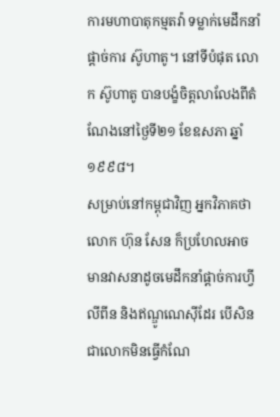ការមហាបាតុកម្មតវ៉ា ទម្លាក់មេដឹកនាំផ្ដាច់ការ ស៊ូហាតូ។ នៅទីបំផុត លោក ស៊ូហាតូ បានបង្ខំចិត្តលាលែងពីតំណែងនៅថ្ងៃទី២១ ខែឧសភា ឆ្នាំ១៩៩៨។
សម្រាប់នៅកម្ពុជាវិញ អ្នកវិភាគថា លោក ហ៊ុន សែន ក៏ប្រហែលអាចមានវាសនាដូចមេដឹកនាំផ្ដាច់ការហ្វីលីពីន និងឥណ្ឌូណេស៊ីដែរ បើសិនជាលោកមិនធ្វើកំណែ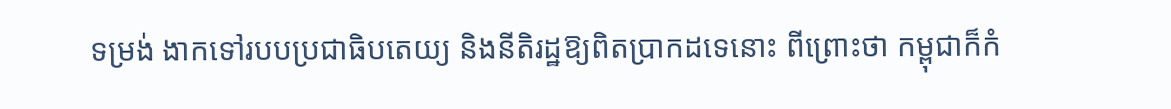ទម្រង់ ងាកទៅរបបប្រជាធិបតេយ្យ និងនីតិរដ្ឋឱ្យពិតប្រាកដទេនោះ ពីព្រោះថា កម្ពុជាក៏កំ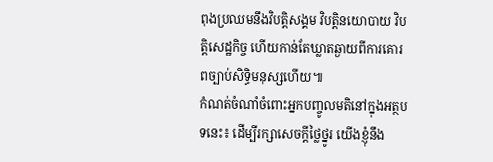ពុងប្រឈមនឹងវិបត្តិសង្គម វិបត្តិនយោបាយ វិបត្តិសេដ្ឋកិច្ច ហើយកាន់តែឃ្លាតឆ្ងាយពីការគោរពច្បាប់សិទ្ធិមនុស្សហើយ៕
កំណត់ចំណាំចំពោះអ្នកបញ្ចូលមតិនៅក្នុងអត្ថបទនេះ៖ ដើម្បីរក្សាសេចក្ដីថ្លៃថ្នូរ យើងខ្ញុំនឹង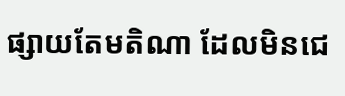ផ្សាយតែមតិណា ដែលមិនជេ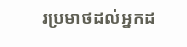រប្រមាថដល់អ្នកដ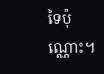ទៃប៉ុណ្ណោះ។